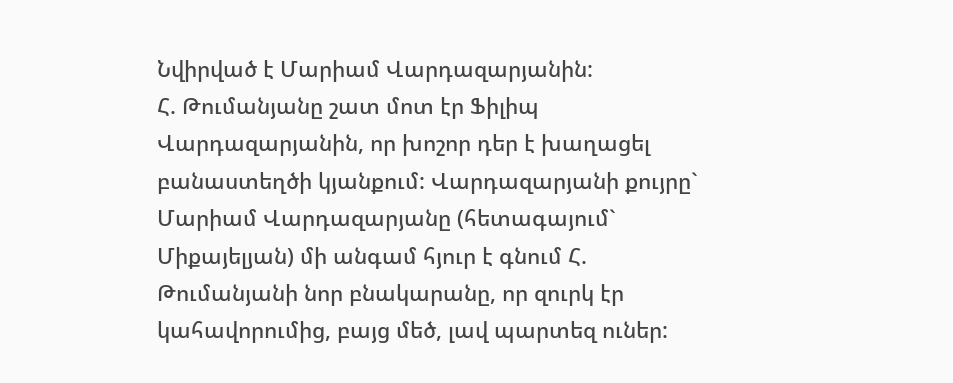Նվիրված է Մարիամ Վարդազարյանին:
Հ. Թումանյանը շատ մոտ էր Ֆիլիպ Վարդազարյանին, որ խոշոր դեր է խաղացել բանաստեղծի կյանքում: Վարդազարյանի քույրը` Մարիամ Վարդազարյանը (հետագայում` Միքայելյան) մի անգամ հյուր է գնում Հ. Թումանյանի նոր բնակարանը, որ զուրկ էր կահավորումից, բայց մեծ, լավ պարտեզ ուներ: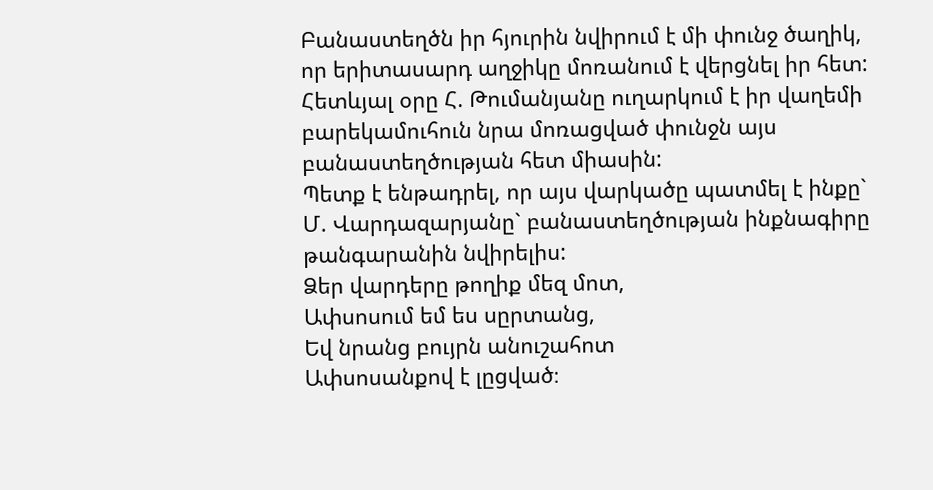Բանաստեղծն իր հյուրին նվիրում է մի փունջ ծաղիկ, որ երիտասարդ աղջիկը մոռանում է վերցնել իր հետ: Հետևյալ օրը Հ. Թումանյանը ուղարկում է իր վաղեմի բարեկամուհուն նրա մոռացված փունջն այս բանաստեղծության հետ միասին:
Պետք է ենթադրել, որ այս վարկածը պատմել է ինքը` Մ. Վարդազարյանը` բանաստեղծության ինքնագիրը թանգարանին նվիրելիս:
Ձեր վարդերը թողիք մեզ մոտ,
Ափսոսում եմ ես սըրտանց,
Եվ նրանց բույրն անուշահոտ
Ափսոսանքով է լըցված։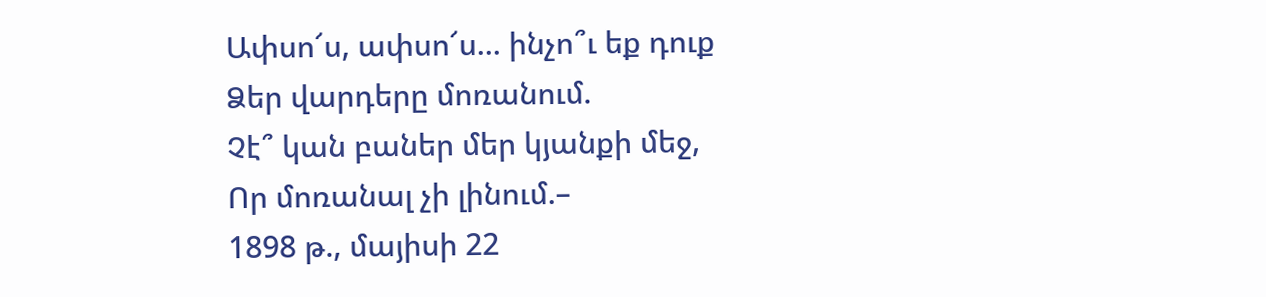Ափսո՜ս, ափսո՜ս... ինչո՞ւ եք դուք
Ձեր վարդերը մոռանում.
Չէ՞ կան բաներ մեր կյանքի մեջ,
Որ մոռանալ չի լինում.–
1898 թ., մայիսի 22